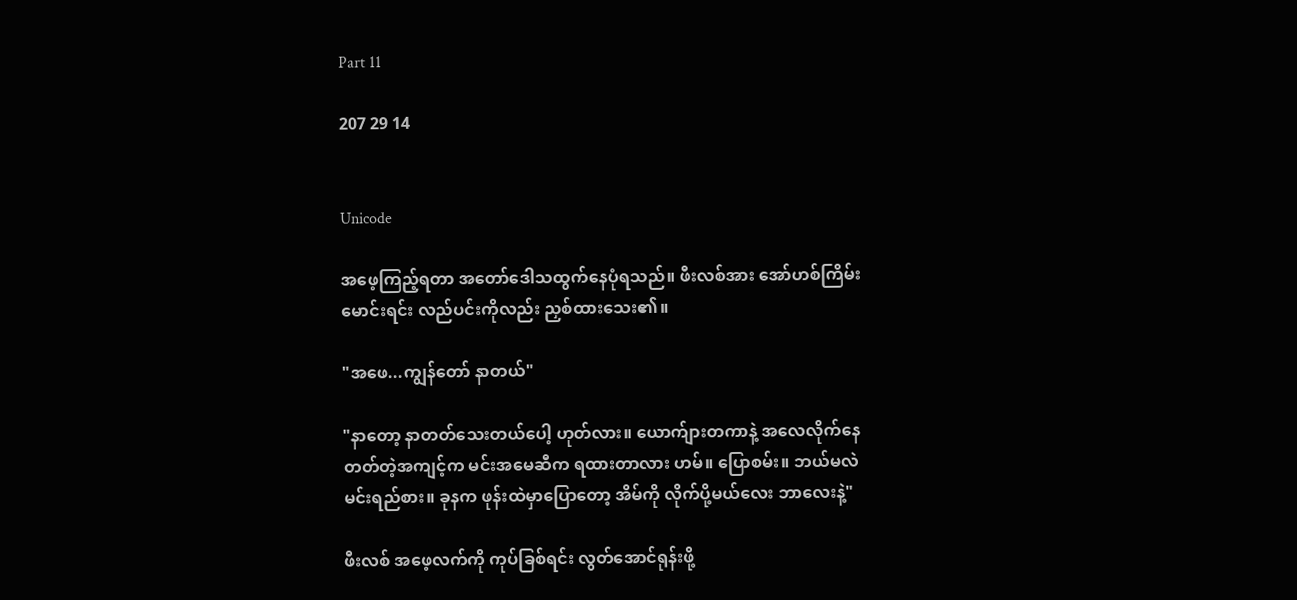Part 11

207 29 14


Unicode

အဖေ့ကြည့်ရတာ အတော်ဒေါသထွက်နေပုံရသည်။ ဖီးလစ်အား အော်ဟစ်ကြိမ်းမောင်းရင်း လည်ပင်းကိုလည်း ညှစ်ထားသေး၏။

"အဖေ...ကျွန်တော် နာတယ်"

"နာတော့ နာတတ်သေးတယ်ပေါ့ ဟုတ်လား။ ယောက်ျားတကာနဲ့ အလေလိုက်နေတတ်တဲ့အကျင့်က မင်းအမေဆီက ရထားတာလား ဟမ်။ ပြောစမ်း။ ဘယ်မလဲ မင်းရည်စား။ ခုနက ဖုန်းထဲမှာပြောတော့ အိမ်ကို လိုက်ပို့မယ်လေး ဘာလေးနဲ့"

ဖီးလစ် အဖေ့လက်ကို ကုပ်ခြစ်ရင်း လွတ်အောင်ရုန်းဖို့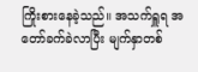ကြိုးစားနေခဲ့သည်။ အသက်ရှူရ အတော်ခက်ခဲလာပြီး မျက်နှာတစ်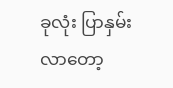ခုလုံး ပြာနှမ်းလာတော့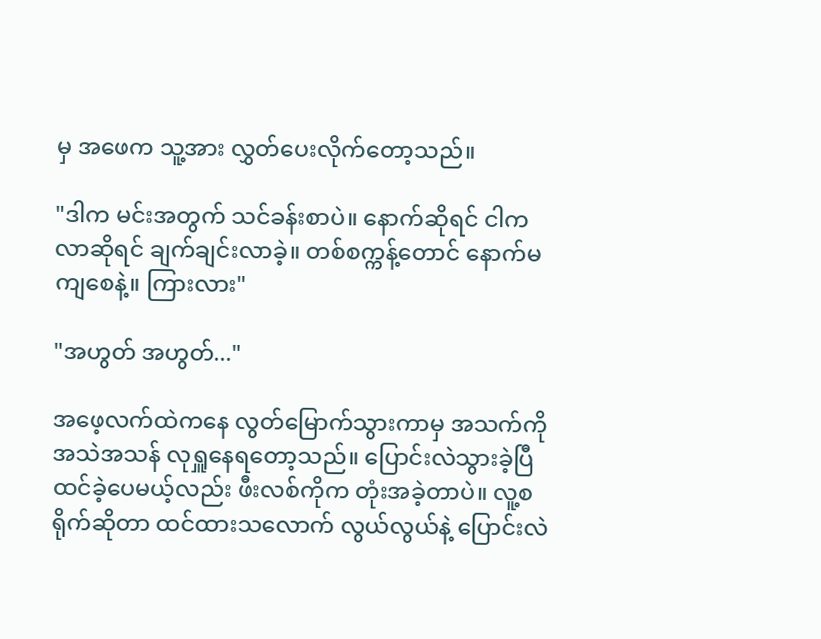မှ အဖေက သူ့အား လွှတ်ပေးလိုက်တော့သည်။

"ဒါက မင်းအတွက် သင်ခန်းစာပဲ။ နောက်ဆိုရင် ငါက လာဆိုရင် ချက်ချင်းလာခဲ့။ တစ်စက္ကန့်တောင် နောက်မကျစေနဲ့။ ကြားလား"

"အဟွတ် အဟွတ်..."

အဖေ့လက်ထဲကနေ လွတ်မြောက်သွားကာမှ အသက်ကိုအသဲအသန် လုရှူနေရတော့သည်။ ပြောင်းလဲသွားခဲ့ပြီထင်ခဲ့ပေမယ့်လည်း ဖီးလစ်ကိုက တုံးအခဲ့တာပဲ။ လူ့စရိုက်ဆိုတာ ထင်ထားသလောက် လွယ်လွယ်နဲ့ ပြောင်းလဲ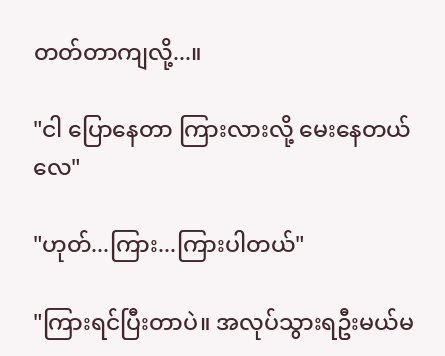တတ်တာကျလို့...။

"ငါ ပြောနေတာ ကြားလားလို့ မေးနေတယ်လေ"

"ဟုတ်...ကြား...ကြားပါတယ်"

"ကြားရင်ပြီးတာပဲ။ အလုပ်သွားရဦးမယ်မ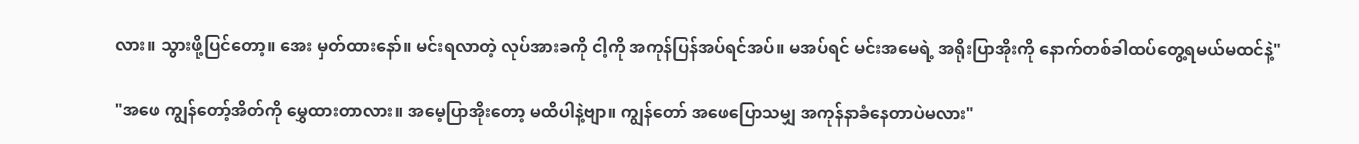လား။ သွားဖို့ပြင်တော့။ အေး မှတ်ထားနော်။ မင်းရလာတဲ့ လုပ်အားခကို ငါ့ကို အကုန်ပြန်အပ်ရင်အပ်။ မအပ်ရင် မင်းအမေရဲ့ အရိုးပြာအိုးကို နောက်တစ်ခါထပ်တွေ့ရမယ်မထင်နဲ့"

"အဖေ ကျွန်တော့်အိတ်ကို မွှေထားတာလား။ အမေ့ပြာအိုးတော့ မထိပါနဲ့ဗျာ။ ကျွန်တော် အဖေပြောသမျှ အကုန်နာခံနေတာပဲမလား"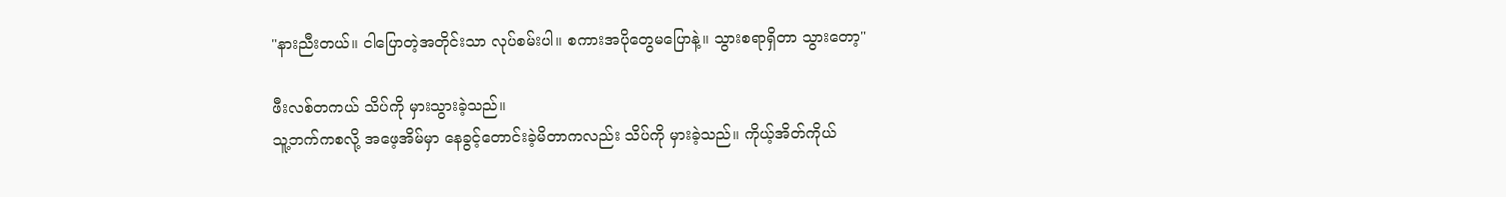"နားညီးတယ်။ ငါပြောတဲ့အတိုင်းသာ လုပ်စမ်းပါ။ စကားအပိုတွေမပြောနဲ့။ သွားစရာရှိတာ သွားတော့"

ဖီးလစ်တကယ် သိပ်ကို မှားသွားခဲ့သည်။
သူ့ဘက်ကစလို့ အဖေ့အိမ်မှာ နေခွင့်တောင်းခဲ့မိတာကလည်း သိပ်ကို မှားခဲ့သည်။ ကိုယ့်အိတ်ကိုယ်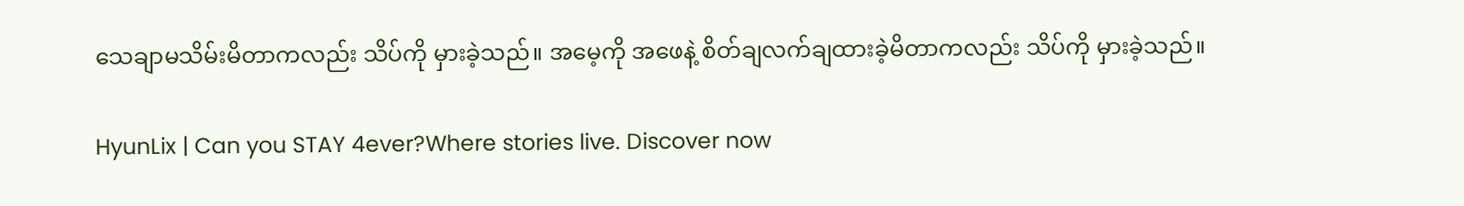သေချာမသိမ်းမိတာကလည်း သိပ်ကို မှားခဲ့သည်။ အမေ့ကို အဖေနဲ့ စိတ်ချလက်ချထားခဲ့မိတာကလည်း သိပ်ကို မှားခဲ့သည်။

HyunLix | Can you STAY 4ever?Where stories live. Discover now